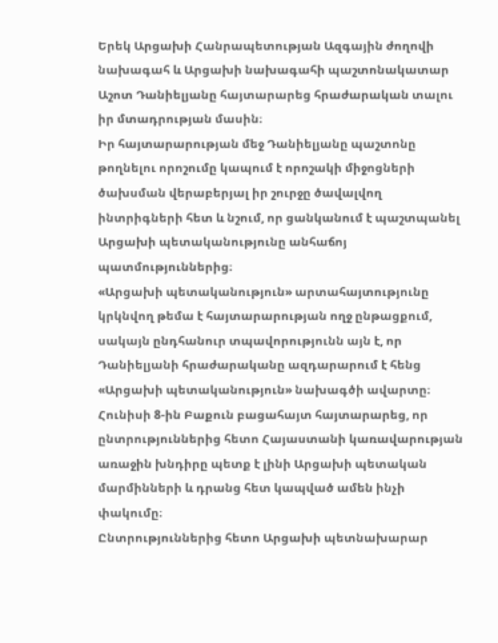Երեկ Արցախի Հանրապետության Ազգային ժողովի նախագահ և Արցախի նախագահի պաշտոնակատար Աշոտ Դանիելյանը հայտարարեց հրաժարական տալու իր մտադրության մասին։
Իր հայտարարության մեջ Դանիելյանը պաշտոնը թողնելու որոշումը կապում է որոշակի միջոցների ծախսման վերաբերյալ իր շուրջը ծավալվող ինտրիգների հետ և նշում, որ ցանկանում է պաշտպանել Արցախի պետականությունը անհաճոյ պատմություններից։
«Արցախի պետականություն» արտահայտությունը կրկնվող թեմա է հայտարարության ողջ ընթացքում, սակայն ընդհանուր տպավորությունն այն է, որ Դանիելյանի հրաժարականը ազդարարում է հենց «Արցախի պետականություն» նախագծի ավարտը։
Հունիսի 8-ին Բաքուն բացահայտ հայտարարեց, որ ընտրություններից հետո Հայաստանի կառավարության առաջին խնդիրը պետք է լինի Արցախի պետական մարմինների և դրանց հետ կապված ամեն ինչի փակումը։
Ընտրություններից հետո Արցախի պետնախարար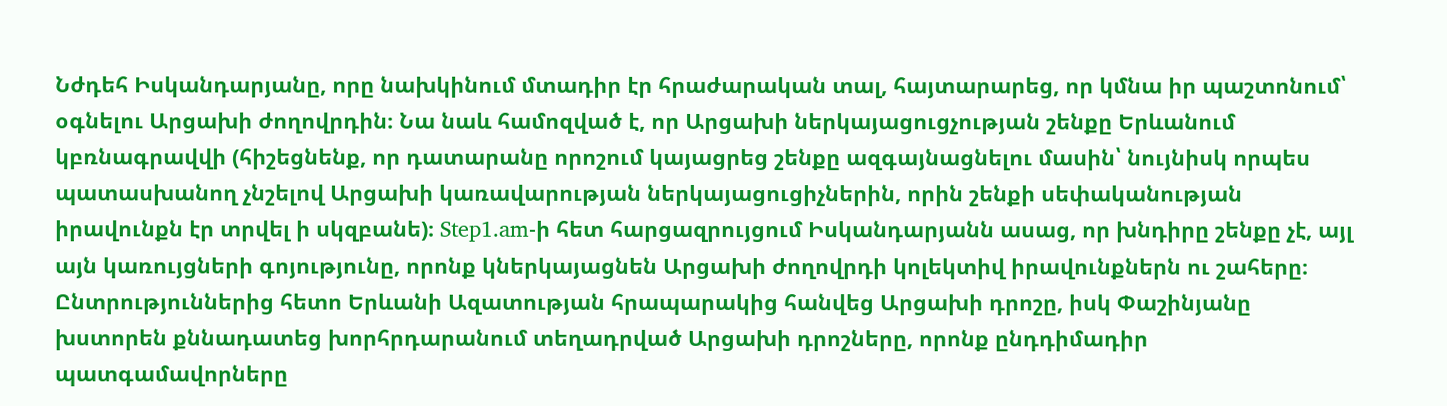Նժդեհ Իսկանդարյանը, որը նախկինում մտադիր էր հրաժարական տալ, հայտարարեց, որ կմնա իր պաշտոնում՝ օգնելու Արցախի ժողովրդին։ Նա նաև համոզված է, որ Արցախի ներկայացուցչության շենքը Երևանում կբռնագրավվի (հիշեցնենք, որ դատարանը որոշում կայացրեց շենքը ազգայնացնելու մասին՝ նույնիսկ որպես պատասխանող չնշելով Արցախի կառավարության ներկայացուցիչներին, որին շենքի սեփականության իրավունքն էր տրվել ի սկզբանե)։ Step1.am-ի հետ հարցազրույցում Իսկանդարյանն ասաց, որ խնդիրը շենքը չէ, այլ այն կառույցների գոյությունը, որոնք կներկայացնեն Արցախի ժողովրդի կոլեկտիվ իրավունքներն ու շահերը։
Ընտրություններից հետո Երևանի Ազատության հրապարակից հանվեց Արցախի դրոշը, իսկ Փաշինյանը խստորեն քննադատեց խորհրդարանում տեղադրված Արցախի դրոշները, որոնք ընդդիմադիր պատգամավորները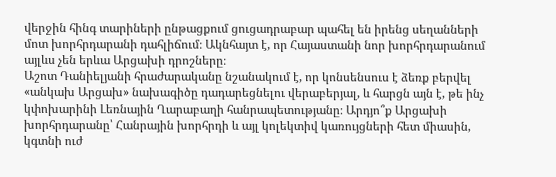վերջին հինգ տարիների ընթացքում ցուցադրաբար պահել են իրենց սեղանների մոտ խորհրդարանի դահլիճում։ Ակնհայտ է, որ Հայաստանի նոր խորհրդարանում այլևս չեն երևա Արցախի դրոշները։
Աշոտ Դանիելյանի հրաժարականը նշանակում է, որ կոնսենսուս է ձեռք բերվել «անկախ Արցախ» նախագիծը դադարեցնելու վերաբերյալ, և հարցն այն է, թե ինչ կփոխարինի Լեռնային Ղարաբաղի հանրապետությանը։ Արդյո՞ք Արցախի խորհրդարանը՝ Հանրային խորհրդի և այլ կոլեկտիվ կառույցների հետ միասին, կգտնի ուժ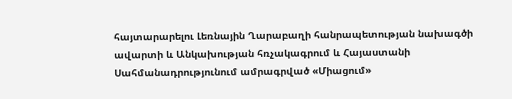հայտարարելու Լեռնային Ղարաբաղի հանրապետության նախագծի ավարտի և Անկախության հռչակագրում և Հայաստանի Սահմանադրությունում ամրագրված «Միացում»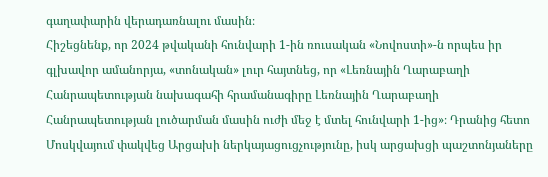գաղափարին վերադառնալու մասին։
Հիշեցնենք, որ 2024 թվականի հունվարի 1-ին ռուսական «Նովոստի»-ն որպես իր գլխավոր ամանորյա, «տոնական» լուր հայտնեց, որ «Լեռնային Ղարաբաղի Հանրապետության նախագահի հրամանագիրը Լեռնային Ղարաբաղի Հանրապետության լուծարման մասին ուժի մեջ է մտել հունվարի 1-ից»։ Դրանից հետո Մոսկվայում փակվեց Արցախի ներկայացուցչությունը, իսկ արցախցի պաշտոնյաները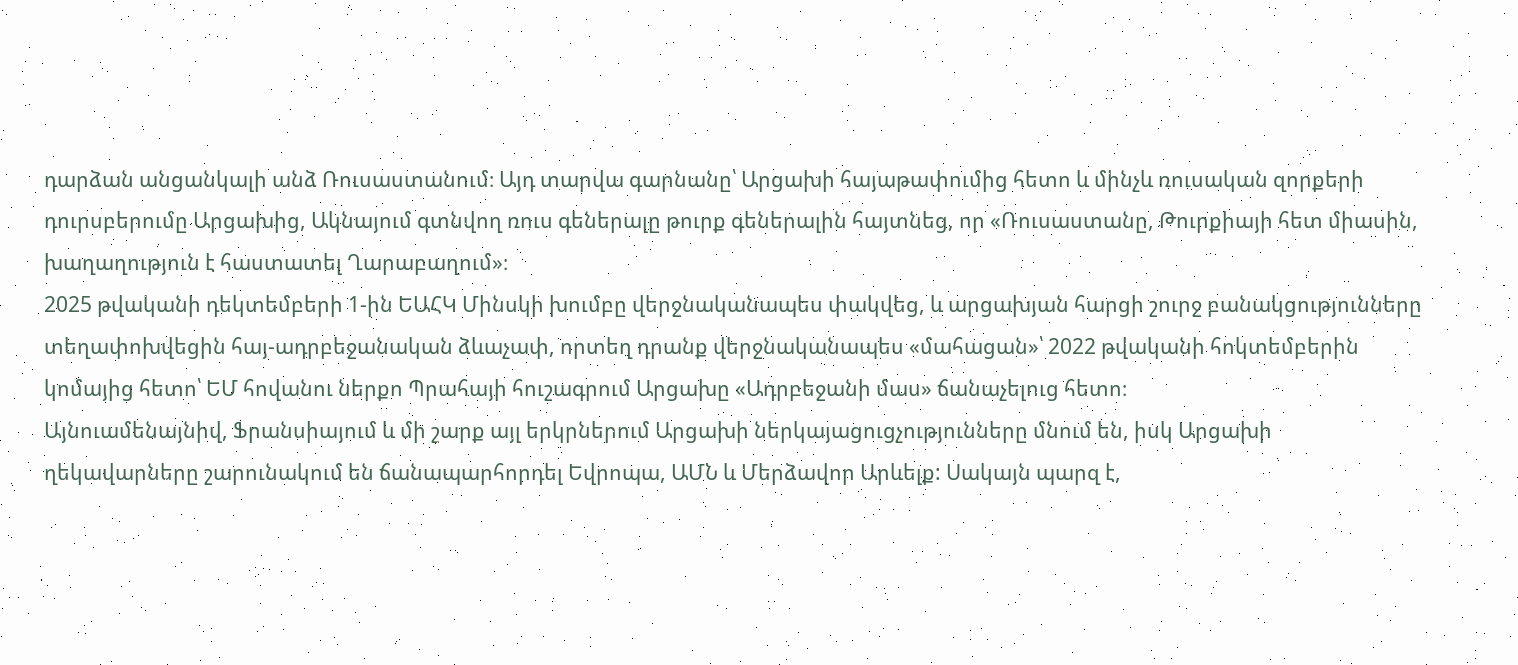դարձան անցանկալի անձ Ռուսաստանում։ Այդ տարվա գարնանը՝ Արցախի հայաթափումից հետո և մինչև ռուսական զորքերի դուրսբերումը Արցախից, Ակնայում գտնվող ռուս գեներալը թուրք գեներալին հայտնեց, որ «Ռուսաստանը, Թուրքիայի հետ միասին, խաղաղություն է հաստատել Ղարաբաղում»։
2025 թվականի դեկտեմբերի 1-ին ԵԱՀԿ Մինսկի խումբը վերջնականապես փակվեց, և արցախյան հարցի շուրջ բանակցությունները տեղափոխվեցին հայ-ադրբեջանական ձևաչափ, որտեղ դրանք վերջնականապես «մահացան»՝ 2022 թվականի հոկտեմբերին կոմայից հետո՝ ԵՄ հովանու ներքո Պրահայի հուշագրում Արցախը «Ադրբեջանի մաս» ճանաչելուց հետո։
Այնուամենայնիվ, Ֆրանսիայում և մի շարք այլ երկրներում Արցախի ներկայացուցչությունները մնում են, իսկ Արցախի ղեկավարները շարունակում են ճանապարհորդել Եվրոպա, ԱՄՆ և Մերձավոր Արևելք: Սակայն պարզ է,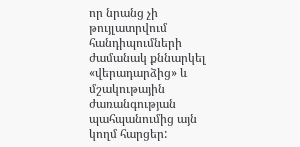որ նրանց չի թույլատրվում հանդիպումների ժամանակ քննարկել «վերադարձից» և մշակութային ժառանգության պահպանումից այն կողմ հարցեր: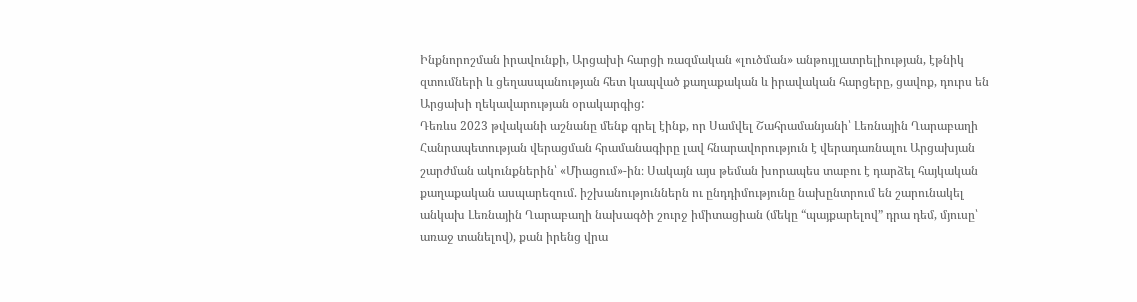Ինքնորոշման իրավունքի, Արցախի հարցի ռազմական «լուծման» անթույլատրելիության, էթնիկ զտումների և ցեղասպանության հետ կապված քաղաքական և իրավական հարցերը, ցավոք, դուրս են Արցախի ղեկավարության օրակարգից:
Դեռևս 2023 թվականի աշնանը մենք գրել էինք, որ Սամվել Շահրամանյանի՝ Լեռնային Ղարաբաղի Հանրապետության վերացման հրամանագիրը լավ հնարավորություն է վերադառնալու Արցախյան շարժման ակունքներին՝ «Միացում»-ին։ Սակայն այս թեման խորապես տաբու է դարձել հայկական քաղաքական ասպարեզում. իշխանություններն ու ընդդիմությունը նախընտրում են շարունակել անկախ Լեռնային Ղարաբաղի նախագծի շուրջ իմիտացիան (մեկը “պայքարելով” դրա դեմ, մյուսը՝ առաջ տանելով), քան իրենց վրա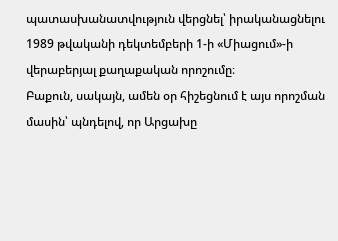պատասխանատվություն վերցնել՝ իրականացնելու 1989 թվականի դեկտեմբերի 1-ի «Միացում»-ի վերաբերյալ քաղաքական որոշումը։
Բաքուն, սակայն, ամեն օր հիշեցնում է այս որոշման մասին՝ պնդելով, որ Արցախը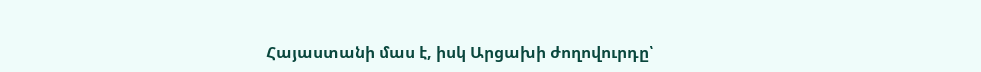Հայաստանի մաս է, իսկ Արցախի ժողովուրդը՝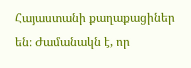Հայաստանի քաղաքացիներ են։ Ժամանակն է, որ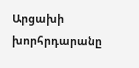Արցախի խորհրդարանը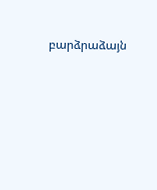բարձրաձայն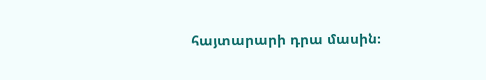հայտարարի դրա մասին։